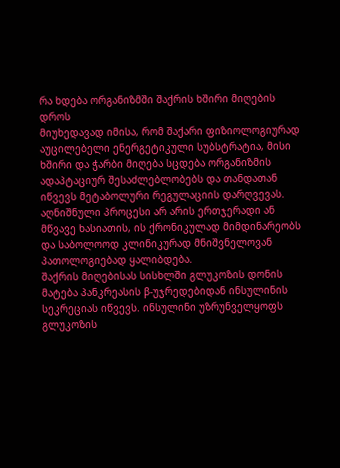რა ხდება ორგანიზმში შაქრის ხშირი მიღების დროს
მიუხედავად იმისა, რომ შაქარი ფიზიოლოგიურად აუცილებელი ენერგეტიკული სუბსტრატია, მისი ხშირი და ჭარბი მიღება სცდება ორგანიზმის ადაპტაციურ შესაძლებლობებს და თანდათან იწვევს მეტაბოლური რეგულაციის დარღვევას. აღნიშნული პროცესი არ არის ერთჯერადი ან მწვავე ხასიათის, ის ქრონიკულად მიმდინარეობს და საბოლოოდ კლინიკურად მნიშვნელოვან პათოლოგიებად ყალიბდება.
შაქრის მიღებისას სისხლში გლუკოზის დონის მატება პანკრეასის β-უჯრედებიდან ინსულინის სეკრეციას იწვევს. ინსულინი უზრუნველყოფს გლუკოზის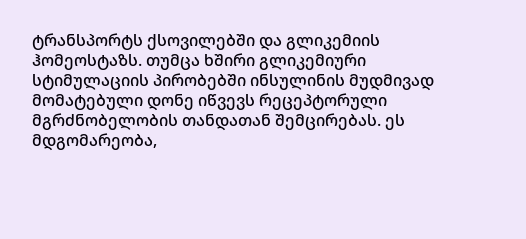ტრანსპორტს ქსოვილებში და გლიკემიის ჰომეოსტაზს. თუმცა ხშირი გლიკემიური სტიმულაციის პირობებში ინსულინის მუდმივად მომატებული დონე იწვევს რეცეპტორული მგრძნობელობის თანდათან შემცირებას. ეს მდგომარეობა,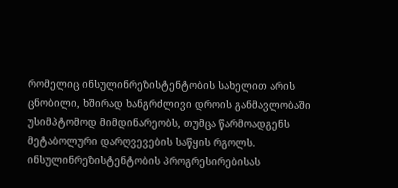რომელიც ინსულინრეზისტენტობის სახელით არის ცნობილი, ხშირად ხანგრძლივი დროის განმავლობაში უსიმპტომოდ მიმდინარეობს, თუმცა წარმოადგენს მეტაბოლური დარღვევების საწყის რგოლს.
ინსულინრეზისტენტობის პროგრესირებისას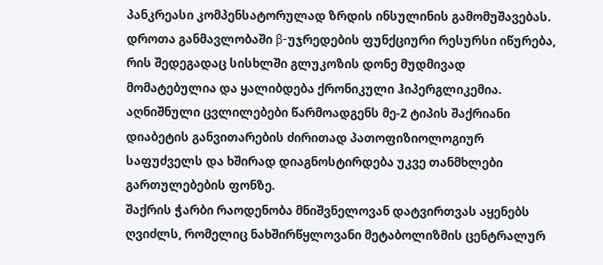პანკრეასი კომპენსატორულად ზრდის ინსულინის გამომუშავებას. დროთა განმავლობაში β-უჯრედების ფუნქციური რესურსი იწურება, რის შედეგადაც სისხლში გლუკოზის დონე მუდმივად მომატებულია და ყალიბდება ქრონიკული ჰიპერგლიკემია. აღნიშნული ცვლილებები წარმოადგენს მე-2 ტიპის შაქრიანი დიაბეტის განვითარების ძირითად პათოფიზიოლოგიურ საფუძველს და ხშირად დიაგნოსტირდება უკვე თანმხლები გართულებების ფონზე.
შაქრის ჭარბი რაოდენობა მნიშვნელოვან დატვირთვას აყენებს ღვიძლს, რომელიც ნახშირწყლოვანი მეტაბოლიზმის ცენტრალურ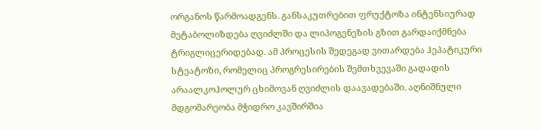ორგანოს წარმოადგენს. განსაკუთრებით ფრუქტოზა ინტენსიურად მეტაბოლიზდება ღვიძლში და ლიპოგენეზის გზით გარდაიქმნება ტრიგლიცერიდებად. ამ პროცესის შედეგად ვითარდება ჰეპატიკური სტეატოზი, რომელიც პროგრესირების შემთხვევაში გადადის არაალკოჰოლურ ცხიმოვან ღვიძლის დაავადებაში. აღნიშნული მდგომარეობა მჭიდრო კავშირშია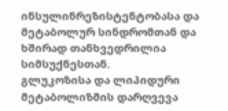ინსულინრეზისტენტობასა და მეტაბოლურ სინდრომთან და ხშირად თანხვედრილია სიმსუქნესთან.
გლუკოზისა და ლიპიდური მეტაბოლიზმის დარღვევა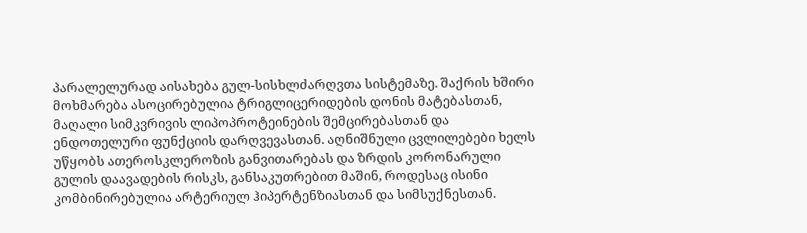პარალელურად აისახება გულ-სისხლძარღვთა სისტემაზე. შაქრის ხშირი მოხმარება ასოცირებულია ტრიგლიცერიდების დონის მატებასთან, მაღალი სიმკვრივის ლიპოპროტეინების შემცირებასთან და ენდოთელური ფუნქციის დარღვევასთან. აღნიშნული ცვლილებები ხელს უწყობს ათეროსკლეროზის განვითარებას და ზრდის კორონარული გულის დაავადების რისკს, განსაკუთრებით მაშინ, როდესაც ისინი კომბინირებულია არტერიულ ჰიპერტენზიასთან და სიმსუქნესთან.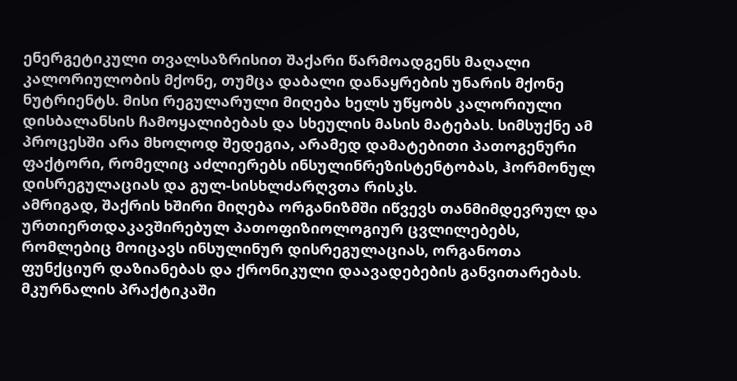ენერგეტიკული თვალსაზრისით შაქარი წარმოადგენს მაღალი კალორიულობის მქონე, თუმცა დაბალი დანაყრების უნარის მქონე ნუტრიენტს. მისი რეგულარული მიღება ხელს უწყობს კალორიული დისბალანსის ჩამოყალიბებას და სხეულის მასის მატებას. სიმსუქნე ამ პროცესში არა მხოლოდ შედეგია, არამედ დამატებითი პათოგენური ფაქტორი, რომელიც აძლიერებს ინსულინრეზისტენტობას, ჰორმონულ დისრეგულაციას და გულ-სისხლძარღვთა რისკს.
ამრიგად, შაქრის ხშირი მიღება ორგანიზმში იწვევს თანმიმდევრულ და ურთიერთდაკავშირებულ პათოფიზიოლოგიურ ცვლილებებს, რომლებიც მოიცავს ინსულინურ დისრეგულაციას, ორგანოთა ფუნქციურ დაზიანებას და ქრონიკული დაავადებების განვითარებას. მკურნალის პრაქტიკაში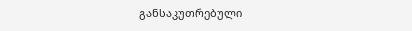განსაკუთრებული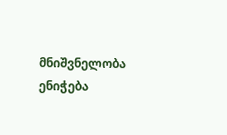მნიშვნელობა ენიჭება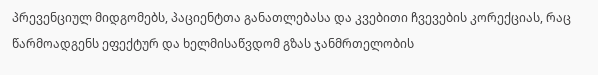პრევენციულ მიდგომებს, პაციენტთა განათლებასა და კვებითი ჩვევების კორექციას, რაც წარმოადგენს ეფექტურ და ხელმისაწვდომ გზას ჯანმრთელობის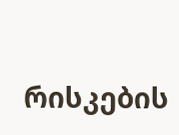რისკების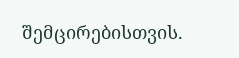შემცირებისთვის.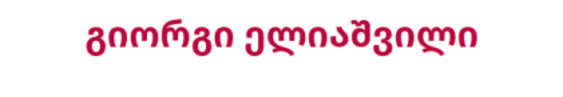გიორგი ელიაშვილი